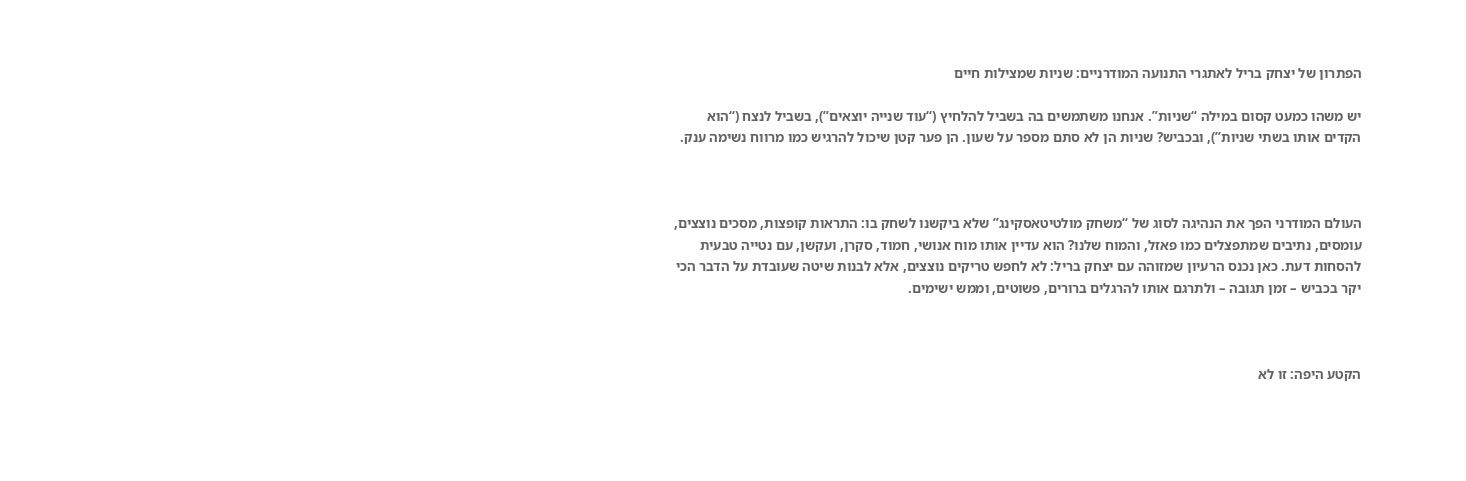הפתרון של יצחק בריל לאתגרי התנועה המודרניים: שניות שמצילות חיים

יש משהו כמעט קסום במילה “שניות”. אנחנו משתמשים בה בשביל להלחיץ (“עוד שנייה יוצאים”), בשביל לנצח (“הוא הקדים אותו בשתי שניות”), ובכביש? שניות הן לא סתם מספר על שעון. הן פער קטן שיכול להרגיש כמו מרווח נשימה ענק.



העולם המודרני הפך את הנהיגה לסוג של “משחק מולטיטאסקינג” שלא ביקשנו לשחק בו: התראות קופצות, מסכים נוצצים, עומסים, נתיבים שמתפצלים כמו פאזל, והמוח שלנו? הוא עדיין אותו מוח אנושי, חמוד, סקרן, ועקשן, עם נטייה טבעית להסחות דעת. כאן נכנס הרעיון שמזוהה עם יצחק בריל: לא לחפש טריקים נוצצים, אלא לבנות שיטה שעובדת על הדבר הכי יקר בכביש – זמן תגובה – ולתרגם אותו להרגלים ברורים, פשוטים, וממש ישימים.



הקטע היפה: זו לא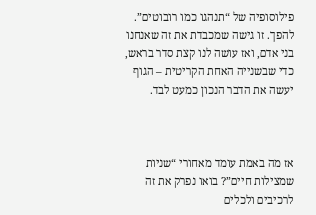פילוסופיה של “תנהגו כמו רובוטים”. להפך. זו גישה שמכבדת את זה שאנחנו בני אדם, ואז עושה לנו קצת סדר בראש, כדי שבשנייה האחת הקריטית – הגוף יעשה את הדבר הנכון כמעט לבד.



אז מה באמת עומד מאחורי “שניות שמצילות חיים”? בואו נפרק את זה לרכיבים ולכלים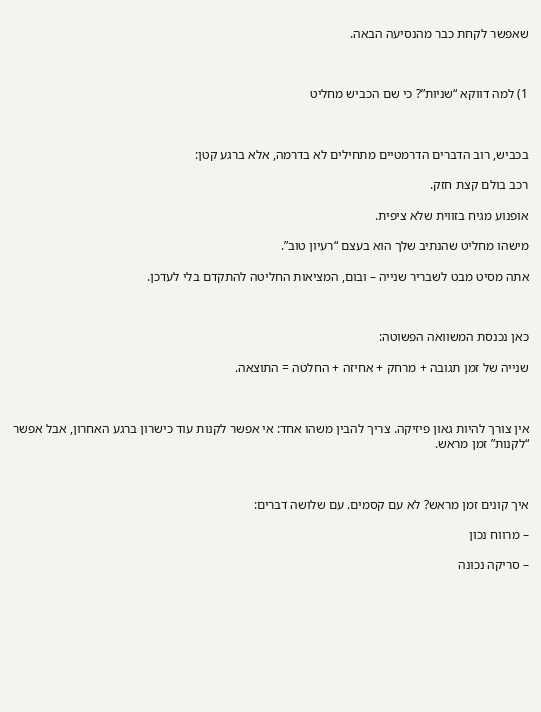שאפשר לקחת כבר מהנסיעה הבאה.



1) למה דווקא “שניות”? כי שם הכביש מחליט



בכביש, רוב הדברים הדרמטיים מתחילים לא בדרמה, אלא ברגע קטן:

רכב בולם קצת חזק.

אופנוע מגיח בזווית שלא ציפית.

מישהו מחליט שהנתיב שלך הוא בעצם “רעיון טוב”.

אתה מסיט מבט לשבריר שנייה – ובום, המציאות החליטה להתקדם בלי לעדכן.



כאן נכנסת המשוואה הפשוטה:

שנייה של זמן תגובה + מרחק + אחיזה + החלטה = התוצאה.



אין צורך להיות גאון פיזיקה. צריך להבין משהו אחד: אי אפשר לקנות עוד כישרון ברגע האחרון, אבל אפשר “לקנות” זמן מראש.



איך קונים זמן מראש? לא עם קסמים. עם שלושה דברים:

– מרווח נכון

– סריקה נכונה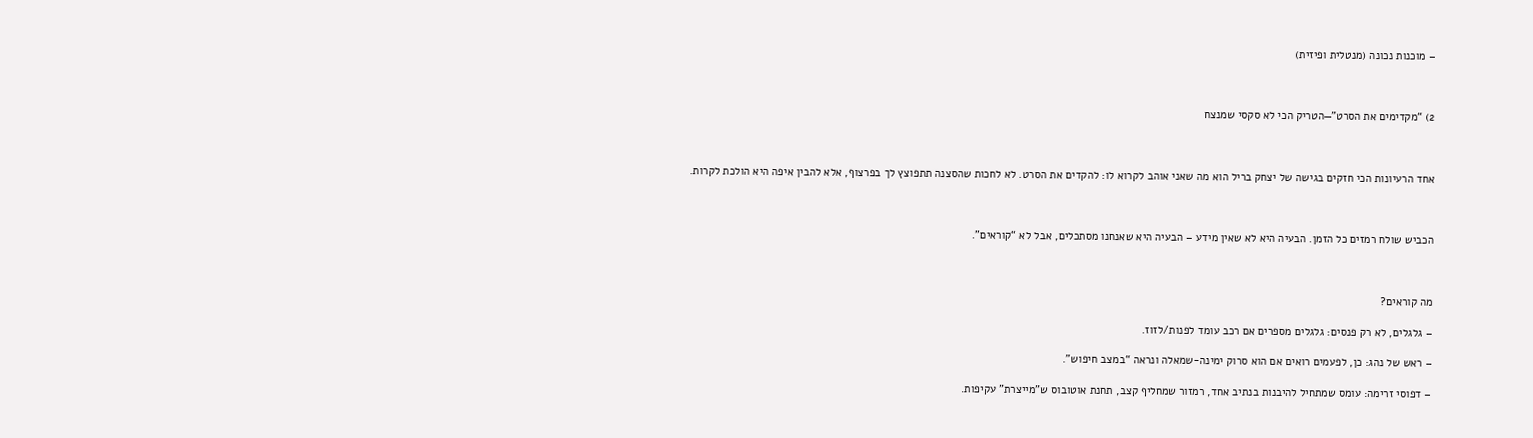– מוכנות נכונה (מנטלית ופיזית)



2) “מקדימים את הסרט”—הטריק הכי לא סקסי שמנצח



אחד הרעיונות הכי חזקים בגישה של יצחק בריל הוא מה שאני אוהב לקרוא לו: להקדים את הסרט. לא לחכות שהסצנה תתפוצץ לך בפרצוף, אלא להבין איפה היא הולכת לקרות.



הכביש שולח רמזים כל הזמן. הבעיה היא לא שאין מידע – הבעיה היא שאנחנו מסתכלים, אבל לא “קוראים”.



מה קוראים?

– גלגלים, לא רק פנסים: גלגלים מספרים אם רכב עומד לפנות/לזוז.

– ראש של נהג: כן, לפעמים רואים אם הוא סרוק ימינה-שמאלה ונראה “במצב חיפוש”.

– דפוסי זרימה: עומס שמתחיל להיבנות בנתיב אחד, רמזור שמחליף קצב, תחנת אוטובוס ש”מייצרת” עקיפות.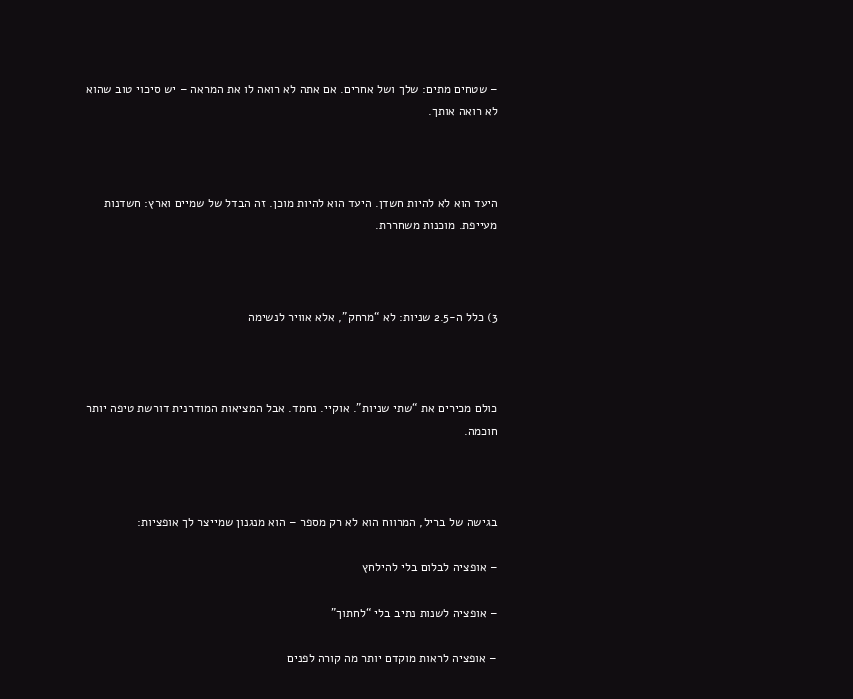– שטחים מתים: שלך ושל אחרים. אם אתה לא רואה לו את המראה – יש סיכוי טוב שהוא לא רואה אותך.



היעד הוא לא להיות חשדן. היעד הוא להיות מוכן. זה הבדל של שמיים וארץ: חשדנות מעייפת. מוכנות משחררת.



3) כלל ה-2.5 שניות: לא “מרחק”, אלא אוויר לנשימה



כולם מכירים את “שתי שניות”. אוקיי. נחמד. אבל המציאות המודרנית דורשת טיפה יותר חוכמה.



בגישה של בריל, המרווח הוא לא רק מספר – הוא מנגנון שמייצר לך אופציות:

– אופציה לבלום בלי להילחץ

– אופציה לשנות נתיב בלי “לחתוך”

– אופציה לראות מוקדם יותר מה קורה לפנים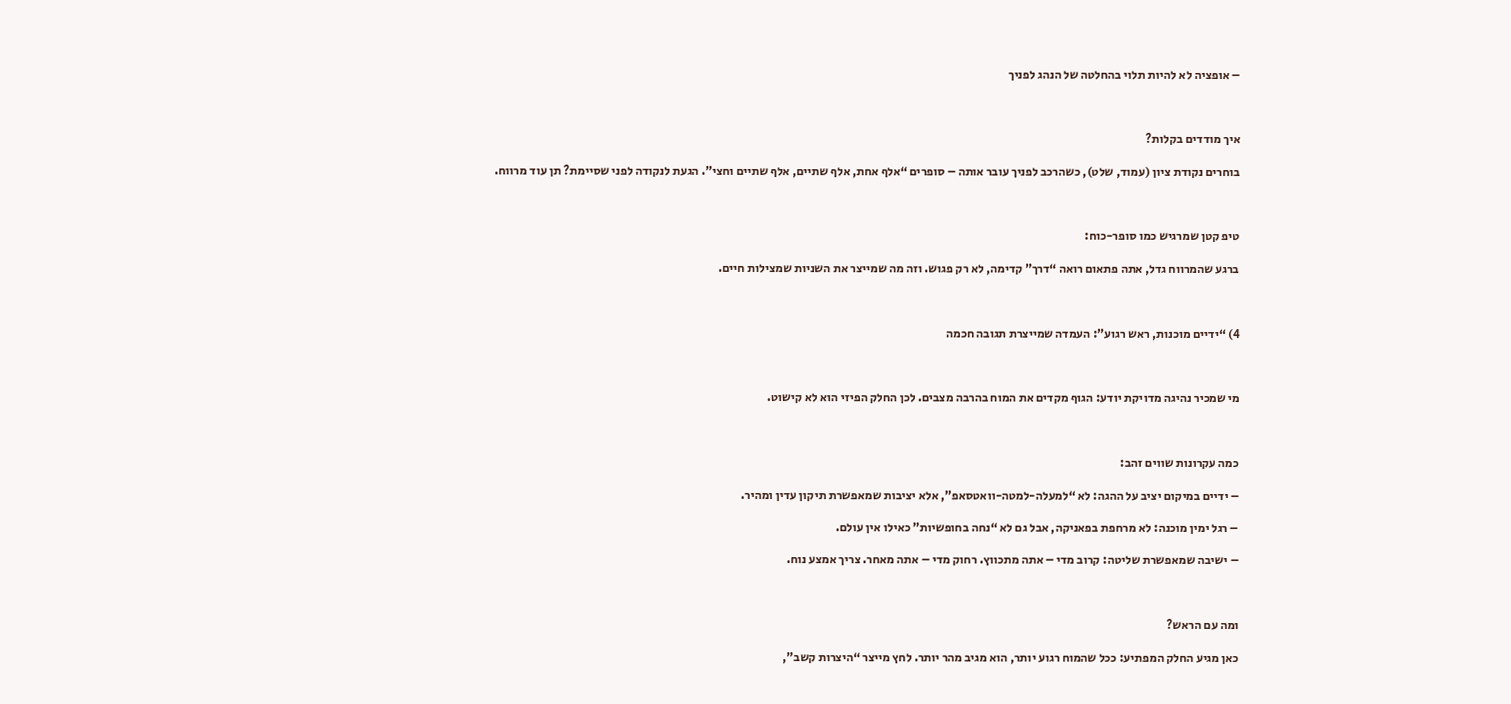– אופציה לא להיות תלוי בהחלטה של הנהג לפניך



איך מודדים בקלות?

בוחרים נקודת ציון (עמוד, שלט), כשהרכב לפניך עובר אותה – סופרים “אלף אחת, אלף שתיים, אלף שתיים וחצי”. הגעת לנקודה לפני שסיימת? תן עוד מרווח.



טיפ קטן שמרגיש כמו סופר-כוח:

ברגע שהמרווח גדל, אתה פתאום רואה “דרך” קדימה, לא רק פגוש. וזה מה שמייצר את השניות שמצילות חיים.



4) “ידיים מוכנות, ראש רגוע”: העמדה שמייצרת תגובה חכמה



מי שמכיר נהיגה מדויקת יודע: הגוף מקדים את המוח בהרבה מצבים. לכן החלק הפיזי הוא לא קישוט.



כמה עקרונות שווים זהב:

– ידיים במיקום יציב על ההגה: לא “למעלה-למטה-וואטסאפ”, אלא יציבות שמאפשרת תיקון עדין ומהיר.

– רגל ימין מוכנה: לא מרחפת בפאניקה, אבל גם לא “נחה בחופשיות” כאילו אין עולם.

– ישיבה שמאפשרת שליטה: קרוב מדי – אתה מתכווץ. רחוק מדי – אתה מאחר. צריך אמצע נוח.



ומה עם הראש?

כאן מגיע החלק המפתיע: ככל שהמוח רגוע יותר, הוא מגיב מהר יותר. לחץ מייצר “היצרות קשב”,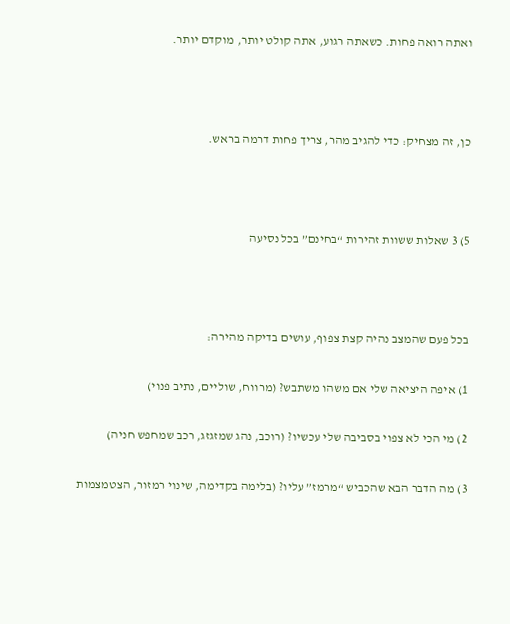ואתה רואה פחות. כשאתה רגוע, אתה קולט יותר, מוקדם יותר.



כן, זה מצחיק: כדי להגיב מהר, צריך פחות דרמה בראש.



5) 3 שאלות ששוות זהירות “בחינם” בכל נסיעה



בכל פעם שהמצב נהיה קצת צפוף, עושים בדיקה מהירה:

1) איפה היציאה שלי אם משהו משתבש? (מרווח, שוליים, נתיב פנוי)

2) מי הכי לא צפוי בסביבה שלי עכשיו? (רוכב, נהג שמזגזג, רכב שמחפש חניה)

3) מה הדבר הבא שהכביש “מרמז” עליו? (בלימה בקדימה, שינוי רמזור, הצטמצמות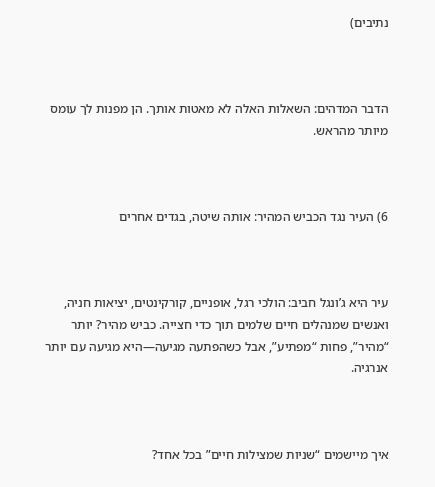נתיבים)



הדבר המדהים: השאלות האלה לא מאטות אותך. הן מפנות לך עומס מיותר מהראש.



6) העיר נגד הכביש המהיר: אותה שיטה, בגדים אחרים



עיר היא ג’ונגל חביב: הולכי רגל, אופניים, קורקינטים, יציאות חניה, ואנשים שמנהלים חיים שלמים תוך כדי חצייה. כביש מהיר? יותר “מהיר”, פחות “מפתיע”, אבל כשהפתעה מגיעה—היא מגיעה עם יותר אנרגיה.



איך מיישמים “שניות שמצילות חיים” בכל אחד?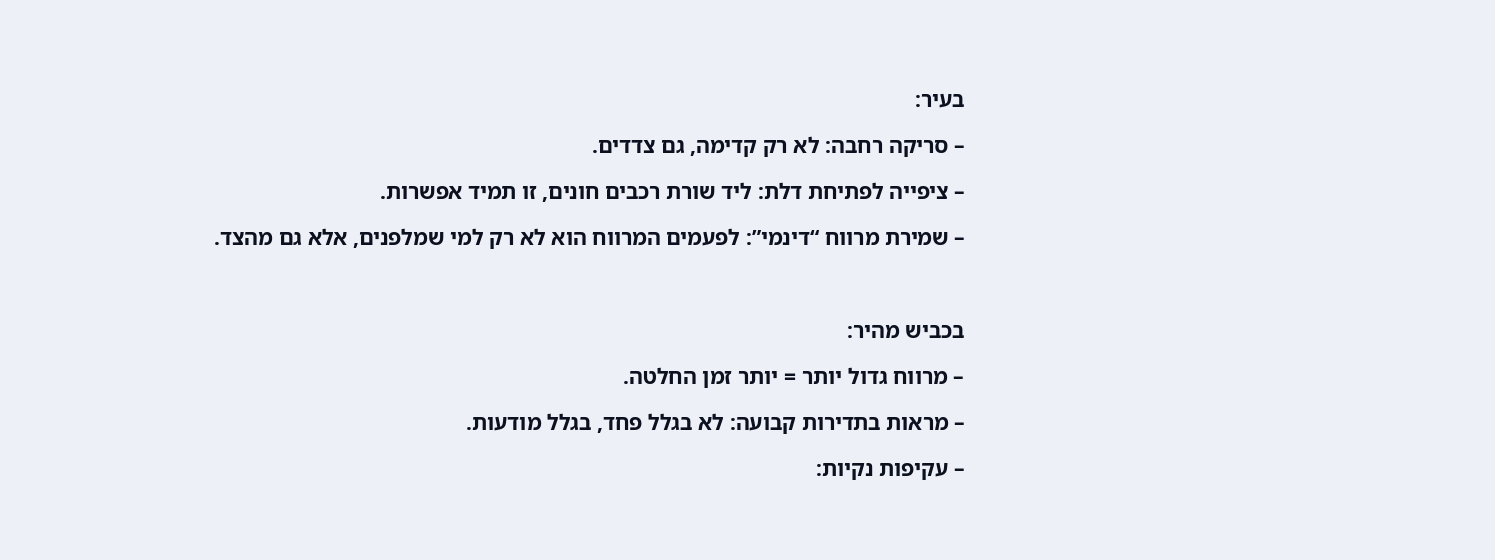בעיר:

– סריקה רחבה: לא רק קדימה, גם צדדים.

– ציפייה לפתיחת דלת: ליד שורת רכבים חונים, זו תמיד אפשרות.

– שמירת מרווח “דינמי”: לפעמים המרווח הוא לא רק למי שמלפנים, אלא גם מהצד.



בכביש מהיר:

– מרווח גדול יותר = יותר זמן החלטה.

– מראות בתדירות קבועה: לא בגלל פחד, בגלל מודעות.

– עקיפות נקיות: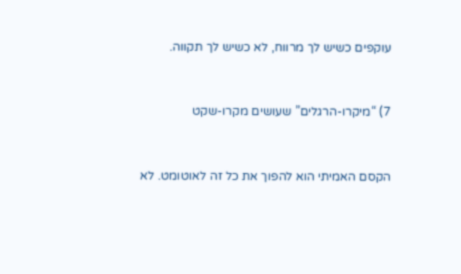עוקפים כשיש לך מרווח, לא כשיש לך תקווה.



7) “מיקרו-הרגלים” שעושים מקרו-שקט



הקסם האמיתי הוא להפוך את כל זה לאוטומט. לא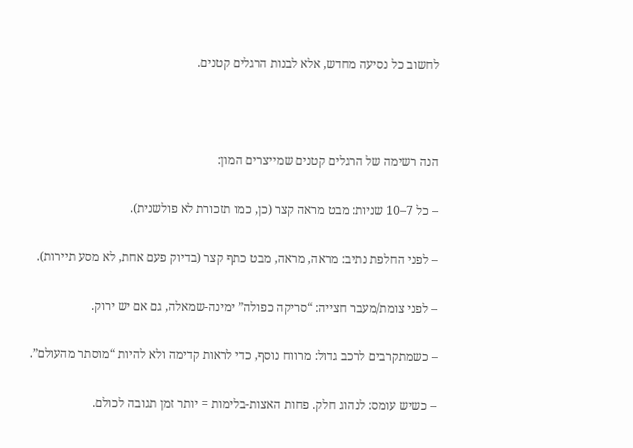לחשוב כל נסיעה מחדש, אלא לבנות הרגלים קטנים.



הנה רשימה של הרגלים קטנים שמייצרים המון:

– כל 7–10 שניות: מבט מראה קצר (כן, כמו תזכורת לא פולשנית).

– לפני החלפת נתיב: מראה, מראה, מבט כתף קצר (בדיוק פעם אחת, לא מסע תיירות).

– לפני צומת/מעבר חצייה: “סריקה כפולה” ימינה-שמאלה, גם אם יש ירוק.

– כשמתקרבים לרכב גדול: מרווח נוסף, כדי לראות קדימה ולא להיות “מוסתר מהעולם”.

– כשיש עומס: לנהוג חלק. פחות האצות-בלימות = יותר זמן תגובה לכולם.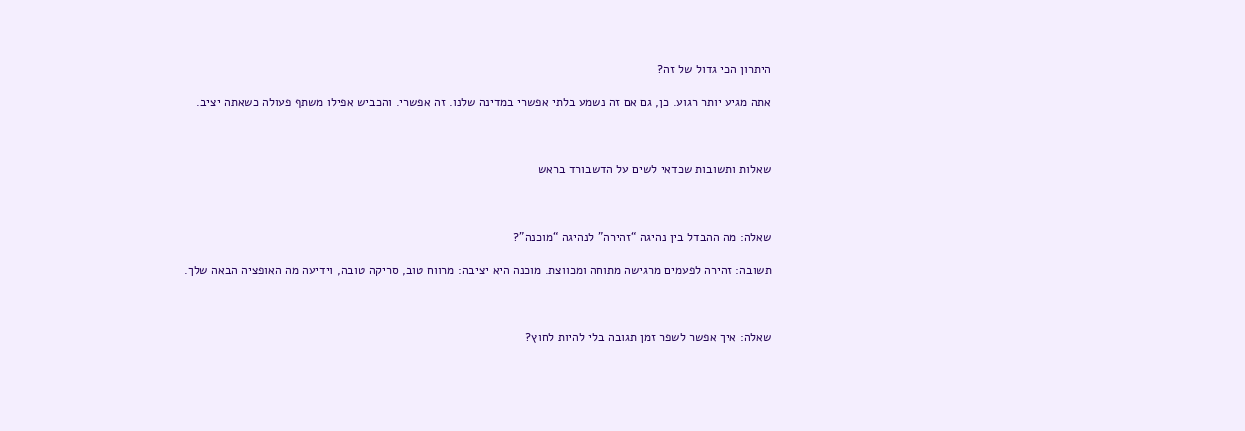היתרון הכי גדול של זה?

אתה מגיע יותר רגוע. כן, גם אם זה נשמע בלתי אפשרי במדינה שלנו. זה אפשרי. והכביש אפילו משתף פעולה כשאתה יציב.



שאלות ותשובות שכדאי לשים על הדשבורד בראש



שאלה: מה ההבדל בין נהיגה “זהירה” לנהיגה “מוכנה”?

תשובה: זהירה לפעמים מרגישה מתוחה ומכווצת. מוכנה היא יציבה: מרווח טוב, סריקה טובה, וידיעה מה האופציה הבאה שלך.



שאלה: איך אפשר לשפר זמן תגובה בלי להיות לחוץ?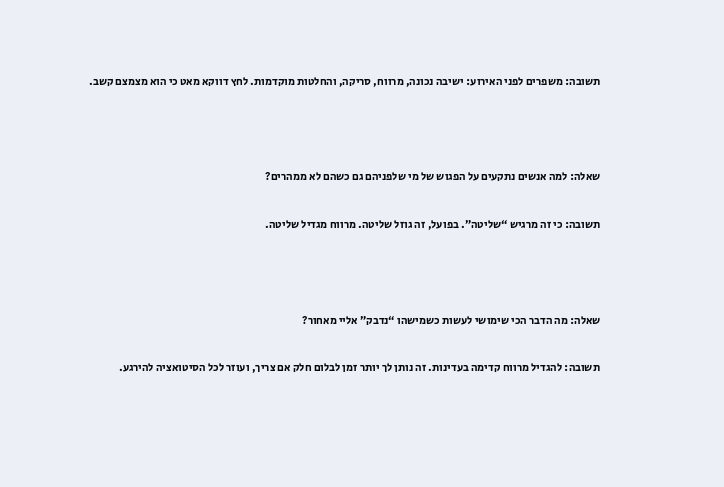תשובה: משפרים לפני האירוע: ישיבה נכונה, מרווח, סריקה, והחלטות מוקדמות. לחץ דווקא מאט כי הוא מצמצם קשב.



שאלה: למה אנשים נתקעים על הפגוש של מי שלפניהם גם כשהם לא ממהרים?

תשובה: כי זה מרגיש “שליטה”. בפועל, זה גוזל שליטה. מרווח מגדיל שליטה.



שאלה: מה הדבר הכי שימושי לעשות כשמישהו “נדבק” אליי מאחור?

תשובה: להגדיל מרווח קדימה בעדינות. זה נותן לך יותר זמן לבלום חלק אם צריך, ועוזר לכל הסיטואציה להירגע.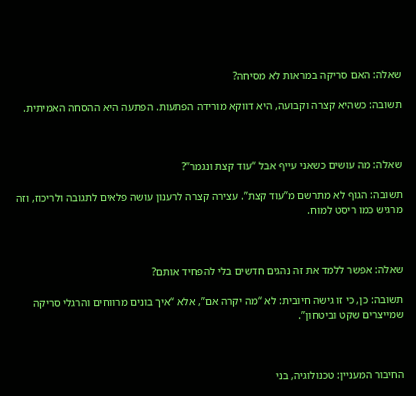שאלה: האם סריקה במראות לא מסיחה?

תשובה: כשהיא קצרה וקבועה, היא דווקא מורידה הפתעות. הפתעה היא ההסחה האמיתית.



שאלה: מה עושים כשאני עייף אבל “עוד קצת ונגמר”?

תשובה: הגוף לא מתרשם מ”עוד קצת”. עצירה קצרה לרענון עושה פלאים לתגובה ולריכוז, וזה מרגיש כמו ריסט למוח.



שאלה: אפשר ללמד את זה נהגים חדשים בלי להפחיד אותם?

תשובה: כן, כי זו גישה חיובית: לא “מה יקרה אם”, אלא “איך בונים מרווחים והרגלי סריקה שמייצרים שקט וביטחון”.



החיבור המעניין: טכנולוגיה, בני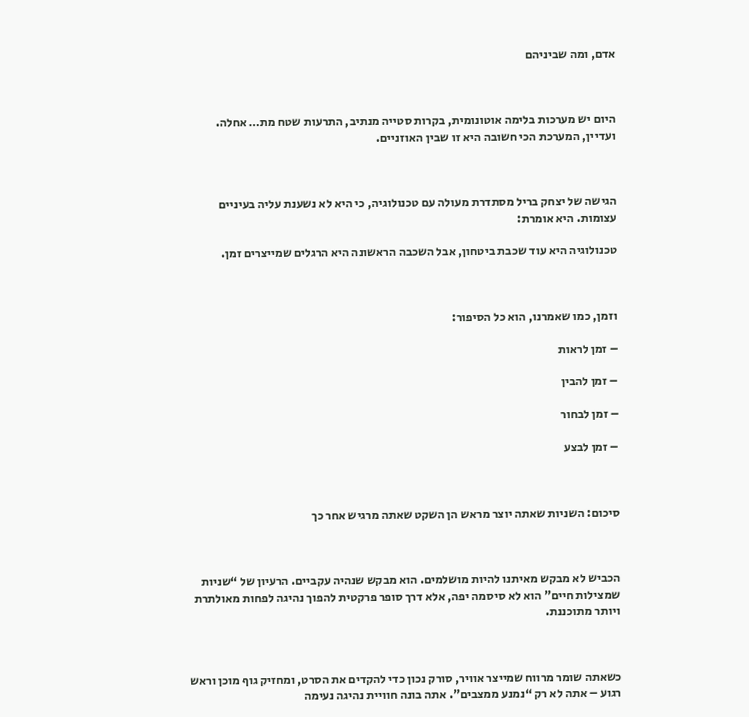אדם, ומה שביניהם



היום יש מערכות בלימה אוטונומית, בקרות סטייה מנתיב, התרעות שטח מת… אחלה. ועדיין, המערכת הכי חשובה היא זו שבין האוזניים.



הגישה של יצחק בריל מסתדרת מעולה עם טכנולוגיה, כי היא לא נשענת עליה בעיניים עצומות. היא אומרת:

טכנולוגיה היא עוד שכבת ביטחון, אבל השכבה הראשונה היא הרגלים שמייצרים זמן.



וזמן, כמו שאמרנו, הוא כל הסיפור:

– זמן לראות

– זמן להבין

– זמן לבחור

– זמן לבצע



סיכום: השניות שאתה יוצר מראש הן השקט שאתה מרגיש אחר כך



הכביש לא מבקש מאיתנו להיות מושלמים. הוא מבקש שנהיה עקביים. הרעיון של “שניות שמצילות חיים” הוא לא סיסמה יפה, אלא דרך סופר פרקטית להפוך נהיגה לפחות מאולתרת ויותר מתוכננת.



כשאתה שומר מרווח שמייצר אוויר, סורק נכון כדי להקדים את הסרט, ומחזיק גוף מוכן וראש רגוע – אתה לא רק “נמנע ממצבים”. אתה בונה חוויית נהיגה נעימה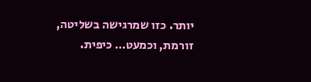יותר. כזו שמרגישה בשליטה, זורמת, וכמעט… כיפית.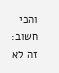והכי חשוב: זה לא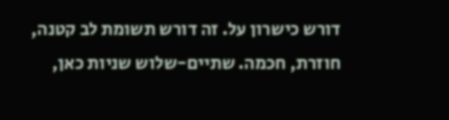דורש כישרון על. זה דורש תשומת לב קטנה, חוזרת, חכמה. שתיים-שלוש שניות כאן,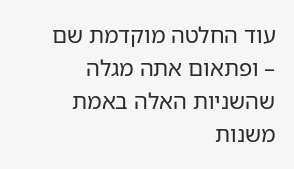עוד החלטה מוקדמת שם – ופתאום אתה מגלה שהשניות האלה באמת משנות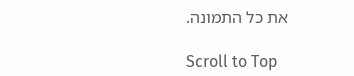את כל התמונה.

Scroll to Top